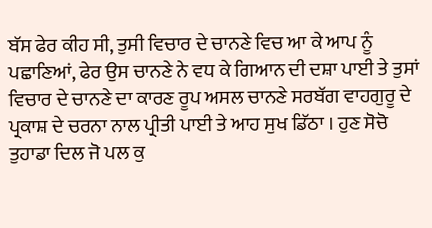ਬੱਸ ਫੇਰ ਕੀਹ ਸੀ, ਤੁਸੀ ਵਿਚਾਰ ਦੇ ਚਾਨਣੇ ਵਿਚ ਆ ਕੇ ਆਪ ਨੂੰ ਪਛਾਣਿਆਂ, ਫੇਰ ਉਸ ਚਾਨਣੇ ਨੇ ਵਧ ਕੇ ਗਿਆਨ ਦੀ ਦਸ਼ਾ ਪਾਈ ਤੇ ਤੁਸਾਂ ਵਿਚਾਰ ਦੇ ਚਾਨਣੇ ਦਾ ਕਾਰਣ ਰੂਪ ਅਸਲ ਚਾਨਣੇ ਸਰਬੱਗ ਵਾਹਗੁਰੂ ਦੇ ਪ੍ਰਕਾਸ਼ ਦੇ ਚਰਨਾ ਨਾਲ ਪ੍ਰੀਤੀ ਪਾਈ ਤੇ ਆਹ ਸੁਖ ਡਿੱਠਾ । ਹੁਣ ਸੋਚੋ ਤੁਹਾਡਾ ਦਿਲ ਜੋ ਪਲ ਕੁ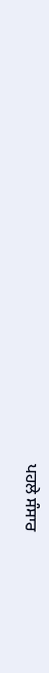ਪਹਲੇ ਸੰਸਾਰ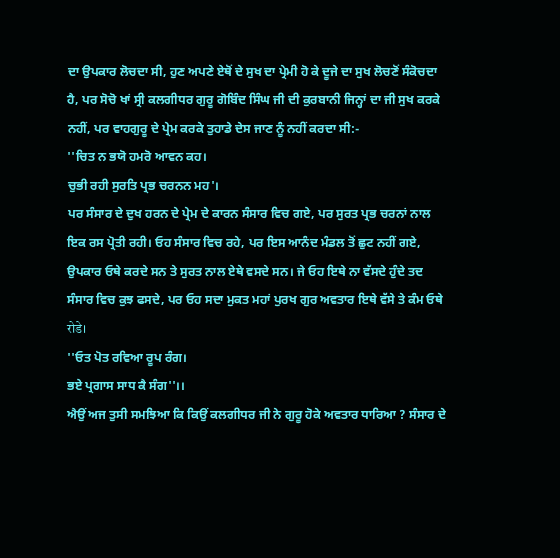ਦਾ ਉਪਕਾਰ ਲੋਚਦਾ ਸੀ, ਹੁਣ ਅਪਣੇ ਏਥੋਂ ਦੇ ਸੁਖ ਦਾ ਪ੍ਰੇਮੀ ਹੋ ਕੇ ਦੂਜੇ ਦਾ ਸੁਖ ਲੋਚਣੋਂ ਸੰਕੋਚਦਾ ਹੈ, ਪਰ ਸੋਚੋ ਖਾਂ ਸ੍ਰੀ ਕਲਗੀਧਰ ਗੁਰੂ ਗੋਬਿੰਦ ਸਿੰਘ ਜੀ ਦੀ ਕੁਰਬਾਨੀ ਜਿਨ੍ਹਾਂ ਦਾ ਜੀ ਸੁਖ ਕਰਕੇ ਨਹੀਂ, ਪਰ ਵਾਹਗੁਰੂ ਦੇ ਪ੍ਰੇਮ ਕਰਕੇ ਤੁਹਾਡੇ ਦੇਸ ਜਾਣ ਨੂੰ ਨਹੀਂ ਕਰਦਾ ਸੀ:-
''ਚਿਤ ਨ ਭਯੋ ਹਮਰੋ ਆਵਨ ਕਹ।
ਚੁਭੀ ਰਹੀ ਸੁਰਤਿ ਪ੍ਰਭ ਚਰਨਨ ਮਹ'।
ਪਰ ਸੰਸਾਰ ਦੇ ਦੁਖ ਹਰਨ ਦੇ ਪ੍ਰੇਮ ਦੇ ਕਾਰਨ ਸੰਸਾਰ ਵਿਚ ਗਏ, ਪਰ ਸੁਰਤ ਪ੍ਰਭ ਚਰਨਾਂ ਨਾਲ ਇਕ ਰਸ ਪ੍ਰੋਤੀ ਰਹੀ। ਓਹ ਸੰਸਾਰ ਵਿਚ ਰਹੇ, ਪਰ ਇਸ ਆਨੰਦ ਮੰਡਲ ਤੋਂ ਛੁਟ ਨਹੀਂ ਗਏ, ਉਪਕਾਰ ਓਥੇ ਕਰਦੇ ਸਨ ਤੇ ਸੁਰਤ ਨਾਲ ਏਥੇ ਵਸਦੇ ਸਨ। ਜੇ ਓਹ ਇਥੇ ਨਾ ਵੱਸਦੇ ਹੁੰਦੇ ਤਦ ਸੰਸਾਰ ਵਿਚ ਕੁਝ ਫਸਦੇ, ਪਰ ਓਹ ਸਦਾ ਮੁਕਤ ਮਹਾਂ ਪੁਰਖ ਗੁਰ ਅਵਤਾਰ ਇਥੇ ਵੱਸੇ ਤੇ ਕੰਮ ਓਥੇ रोडे।
''ਓਤ ਪੋਤ ਰਵਿਆ ਰੂਪ ਰੰਗ।
ਭਏ ਪ੍ਰਗਾਸ ਸਾਧ ਕੈ ਸੰਗ''।।
ਐਉਂ ਅਜ ਤੁਸੀ ਸਮਝਿਆ ਕਿ ਕਿਉਂ ਕਲਗੀਧਰ ਜੀ ਨੇ ਗੁਰੂ ਹੋਕੇ ਅਵਤਾਰ ਧਾਰਿਆ ? ਸੰਸਾਰ ਦੇ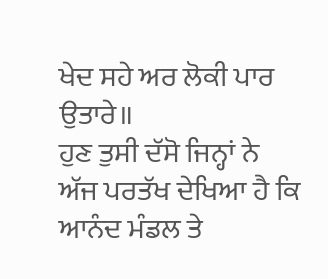ਖੇਦ ਸਹੇ ਅਰ ਲੋਕੀ ਪਾਰ ਉਤਾਰੇ॥
ਹੁਣ ਤੁਸੀ ਦੱਸੋ ਜਿਨ੍ਹਾਂ ਨੇ ਅੱਜ ਪਰਤੱਖ ਦੇਖਿਆ ਹੈ ਕਿ ਆਨੰਦ ਮੰਡਲ ਤੇ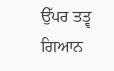ਉੱਪਰ ਤਤ੍ਵ ਗਿਆਨ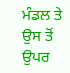ਮੰਡਲ ਤੇ ਉਸ ਤੋਂ ਉਪਰ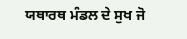ਯਥਾਰਥ ਮੰਡਲ ਦੇ ਸੁਖ ਜੋ